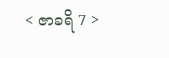< ဇာခရိ 7 >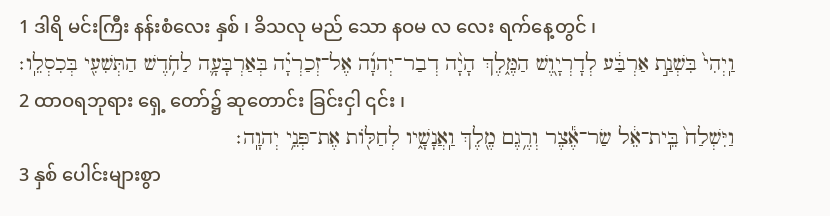1 ဒါရိ မင်းကြီး နန်းစံလေး နှစ် ၊ ခိသလု မည် သော နဝမ လ လေး ရက်နေ့တွင် ၊
וַֽיְהִי֙ בִּשְׁנַ֣ת אַרְבַּ֔ע לְדָרְיָ֖וֶשׁ הַמֶּ֑לֶךְ הָיָ֨ה דְבַר־יְהוָ֜ה אֶל־זְכַרְיָ֗ה בְּאַרְבָּעָ֛ה לַחֹ֥דֶשׁ הַתְּשִׁעִ֖י בְּכִסְלֵֽו׃
2 ထာဝရဘုရား ရှေ့ တော်၌ ဆုတောင်း ခြင်းငှါ ၎င်း ၊
וַיִּשְׁלַח֙ בֵּֽית־אֵ֔ל שַׂר־אֶ֕צֶר וְרֶ֥גֶם מֶ֖לֶךְ וַֽאֲנָשָׁ֑יו לְחַלּ֖וֹת אֶת־פְּנֵ֥י יְהוָֽה׃
3 နှစ် ပေါင်းများစွာ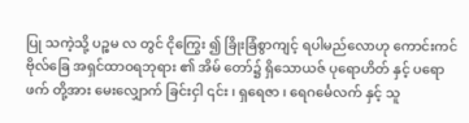ပြု သကဲ့သို့ ပဉ္စမ လ တွင် ငိုကြွေး ၍ ခြိုးခြံစွာကျင့် ရပါမည်လောဟု ကောင်းကင်ဗိုလ်ခြေ အရှင်ထာဝရဘုရား ၏ အိမ် တော်၌ ရှိသောယဇ် ပုရောဟိတ် နှင့် ပရောဖက် တို့အား မေးလျှောက် ခြင်းငှါ ၎င်း ၊ ရှရေဇာ ၊ ရေဂင်္မေလက် နှင့် သူ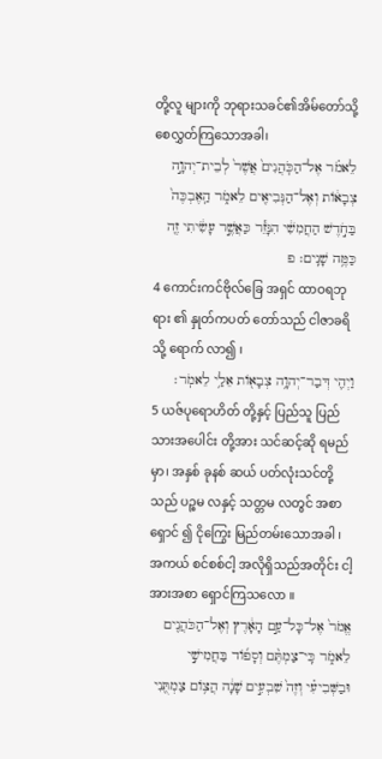တို့လူ များကို ဘုရားသခင်၏အိမ်တော်သို့ စေလွှတ်ကြသောအခါ၊
לֵאמֹ֗ר אֶל־הַכֹּֽהֲנִים֙ אֲשֶׁר֙ לְבֵית־יְהוָ֣ה צְבָא֔וֹת וְאֶל־הַנְּבִיאִ֖ים לֵאמֹ֑ר הַֽאֶבְכֶּה֙ בַּחֹ֣דֶשׁ הַחֲמִשִׁ֔י הִנָּזֵ֕ר כַּאֲשֶׁ֣ר עָשִׂ֔יתִי זֶ֖ה כַּמֶּ֥ה שָׁנִֽים׃ פ
4 ကောင်းကင်ဗိုလ်ခြေ အရှင် ထာဝရဘုရား ၏ နှုတ်ကပတ် တော်သည် ငါဇာခရိ သို့ ရောက် လာ၍ ၊
וַיְהִ֛י דְּבַר־יְהוָ֥ה צְבָא֖וֹת אֵלַ֥י לֵאמֹֽר׃
5 ယဇ်ပုရောဟိတ် တို့နှင့် ပြည်သူ ပြည်သားအပေါင်း တို့အား သင်ဆင့်ဆို ရမည်မှာ၊ အနှစ် ခုနစ် ဆယ် ပတ်လုံးသင်တို့သည် ပဉ္စမ လနှင့် သတ္တမ လတွင် အစာရှောင် ၍ ငိုကြွေး မြည်တမ်းသောအခါ ၊ အကယ် စင်စစ်ငါ့ အလိုရှိသည်အတိုင်း ငါ့ အားအစာ ရှောင်ကြသလော ။
אֱמֹר֙ אֶל־כָּל־עַ֣ם הָאָ֔רֶץ וְאֶל־הַכֹּהֲנִ֖ים לֵאמֹ֑ר כִּֽי־צַמְתֶּ֨ם וְסָפ֜וֹד בַּחֲמִישִׁ֣י וּבַשְּׁבִיעִ֗י וְזֶה֙ שִׁבְעִ֣ים שָׁנָ֔ה הֲצ֥וֹם צַמְתֻּ֖נִי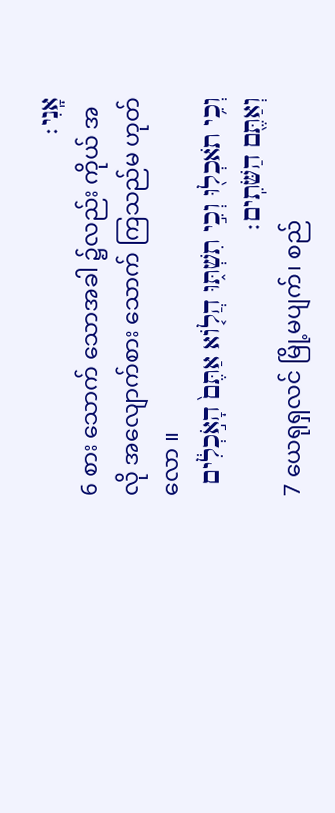אָֽנִי׃
6 စား သောက် သောအခါ ၌လည်း ကိုယ် အလို အလျောက်စား သောက် ကြသည်မ ဟုတ်လော ။
וְכִ֥י תֹאכְל֖וּ וְכִ֣י תִשְׁתּ֑וּ הֲל֤וֹא אַתֶּם֙ הָאֹ֣כְלִ֔ים וְאַתֶּ֖ם הַשֹּׁתִֽים׃
7 ယေရုရှလင် မြို့မပျက်၊ စည်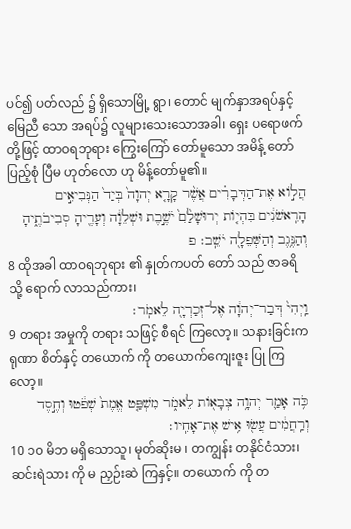ပင်၍ ပတ်လည် ၌ ရှိသောမြို့ ရွာ၊ တောင် မျက်နှာအရပ်နှင့် မြေညီ သော အရပ်၌ လူများသေးသောအခါ၊ ရှေး ပရောဖက် တို့ဖြင့် ထာဝရဘုရား ကြွေးကြော် တော်မူသော အမိန့် တော် ပြည့်စုံ ပြီမ ဟုတ်လော ဟု မိန့်တော်မူ၏။
הֲל֣וֹא אֶת־הַדְּבָרִ֗ים אֲשֶׁ֨ר קָרָ֤א יְהוָה֙ בְּיַד֙ הַנְּבִיאִ֣ים הָרִֽאשֹׁנִ֔ים בִּהְי֤וֹת יְרוּשָׁלִַ֙ם֙ יֹשֶׁ֣בֶת וּשְׁלֵוָ֔ה וְעָרֶ֖יהָ סְבִיבֹתֶ֑יהָ וְהַנֶּ֥גֶב וְהַשְּׁפֵלָ֖ה יֹשֵֽׁב׃ פ
8 ထိုအခါ ထာဝရဘုရား ၏ နှုတ်ကပတ် တော် သည် ဇာခရိ သို့ ရောက် လာသည်ကား၊
וַֽיְהִי֙ דְּבַר־יְהוָ֔ה אֶל־זְכַרְיָ֖ה לֵאמֹֽר׃
9 တရား အမှုကို တရား သဖြင့် စီရင် ကြလော့။ သနားခြင်းကရုဏာ စိတ်နှင့် တယောက် ကို တယောက်ကျေးဇူး ပြု ကြလော့။
כֹּ֥ה אָמַ֛ר יְהוָ֥ה צְבָא֖וֹת לֵאמֹ֑ר מִשְׁפַּ֤ט אֱמֶת֙ שְׁפֹ֔טוּ וְחֶ֣סֶד וְרַֽחֲמִ֔ים עֲשׂ֖וּ אִ֥ישׁ אֶת־אָחִֽיו׃
10 ၁၀ မိဘ မရှိသောသူ၊ မုတ်ဆိုးမ ၊ တကျွန်း တနိုင်ငံသား၊ ဆင်းရဲသား ကို မ ညှဉ်းဆဲ ကြနှင့်။ တယောက် ကို တ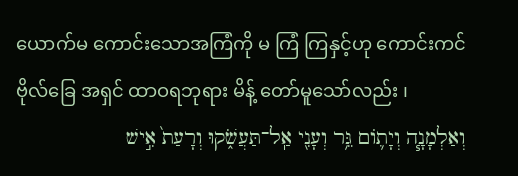ယောက်မ ကောင်းသောအကြံကို မ ကြံ ကြနှင့်ဟု ကောင်းကင်ဗိုလ်ခြေ အရှင် ထာဝရဘုရား မိန့် တော်မူသော်လည်း ၊
וְאַלְמָנָ֧ה וְיָת֛וֹם גֵּ֥ר וְעָנִ֖י אַֽל־תַּעֲשֹׁ֑קוּ וְרָעַת֙ אִ֣ישׁ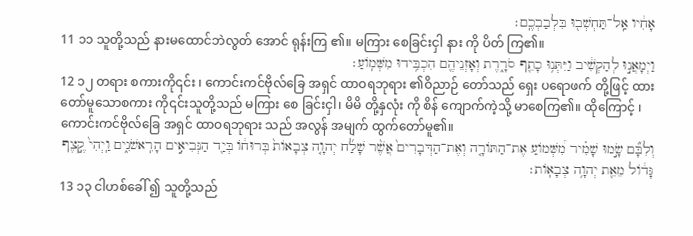אָחִ֔יו אַֽל־תַּחְשְׁב֖וּ בִּלְבַבְכֶֽם׃
11 ၁၁ သူတို့သည် နားမထောင်ဘဲလွတ် အောင် ရုန်းကြ ၏။ မကြား စေခြင်းငှါ နား ကို ပိတ် ကြ၏။
וַיְמָאֲנ֣וּ לְהַקְשִׁ֔יב וַיִּתְּנ֥וּ כָתֵ֖ף סֹרָ֑רֶת וְאָזְנֵיהֶ֖ם הִכְבִּ֥ידוּ מִשְּׁמֽוֹעַ׃
12 ၁၂ တရား စကားကို၎င်း ၊ ကောင်းကင်ဗိုလ်ခြေ အရှင် ထာဝရဘုရား ၏ဝိညာဉ် တော်သည် ရှေး ပရောဖက် တို့ဖြင့် ထား တော်မူသောစကား ကို၎င်းသူတို့သည် မကြား စေ ခြင်းငှါ၊ မိမိ တို့နှလုံး ကို စိန် ကျောက်ကဲ့သို့ မာစေကြ၏။ ထိုကြောင့် ၊ ကောင်းကင်ဗိုလ်ခြေ အရှင် ထာဝရဘုရား သည် အလွန် အမျက် ထွက်တော်မူ၏။
וְלִבָּ֞ם שָׂ֣מוּ שָׁמִ֗יר מִ֠שְּׁמוֹעַ אֶת־הַתּוֹרָ֤ה וְאֶת־הַדְּבָרִים֙ אֲשֶׁ֨ר שָׁלַ֜ח יְהוָ֤ה צְבָאוֹת֙ בְּרוּח֔וֹ בְּיַ֖ד הַנְּבִיאִ֣ים הָרִֽאשֹׁנִ֑ים וַֽיְהִי֙ קֶ֣צֶף גָּד֔וֹל מֵאֵ֖ת יְהוָ֥ה צְבָאֽוֹת׃
13 ၁၃ ငါဟစ်ခေါ် ၍ သူတို့သည်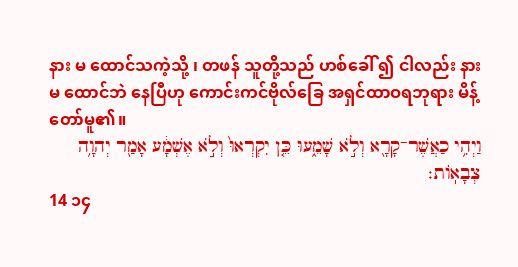နား မ ထောင်သကဲ့သို့ ၊ တဖန် သူတို့သည် ဟစ်ခေါ် ၍ ငါလည်း နား မ ထောင်ဘဲ နေပြီဟု ကောင်းကင်ဗိုလ်ခြေ အရှင်ထာဝရဘုရား မိန့် တော်မူ၏။
וַיְהִ֥י כַאֲשֶׁר־קָרָ֖א וְלֹ֣א שָׁמֵ֑עוּ כֵּ֤ן יִקְרְאוּ֙ וְלֹ֣א אֶשְׁמָ֔ע אָמַ֖ר יְהוָ֥ה צְבָאֽוֹת׃
14 ၁၄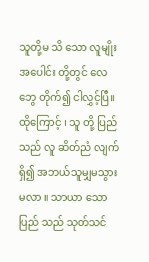သူတို့မ သိ သော လူမျိုး အပေါင်း တို့တွင် လေဘွေ တိုက်၍ ငါလွှင့်ပြီ။ ထိုကြောင့် ၊ သူ တို့ ပြည် သည် လူ ဆိတ်ညံ လျက် ရှိ၍ အဘယ်သူမျှမသွား မလာ ။ သာယာ သော ပြည် သည် သုတ်သင်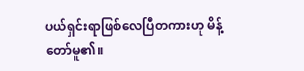ပယ်ရှင်းရာဖြစ်လေပြီတကားဟု မိန့် တော်မူ၏။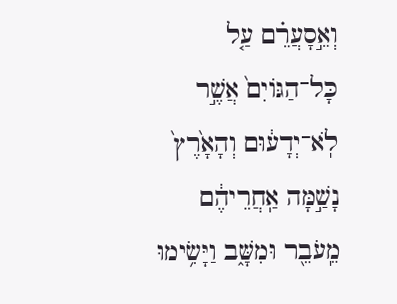וְאֵ֣סָעֲרֵ֗ם עַ֤ל כָּל־הַגּוֹיִם֙ אֲשֶׁ֣ר לֹֽא־יְדָע֔וּם וְהָאָ֙רֶץ֙ נָשַׁ֣מָּה אַֽחֲרֵיהֶ֔ם מֵֽעֹבֵ֖ר וּמִשָּׁ֑ב וַיָּשִׂ֥ימוּ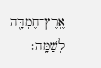אֶֽרֶץ־חֶמְדָּ֖ה לְשַׁמָּֽה׃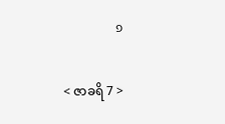פ

< ဇာခရိ 7 >